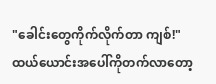"ခေါင်းတွေကိုက်လိုက်တာ ကျစ်!"
ထယ်ယောင်းအပေါ်ကိုတက်လာတော့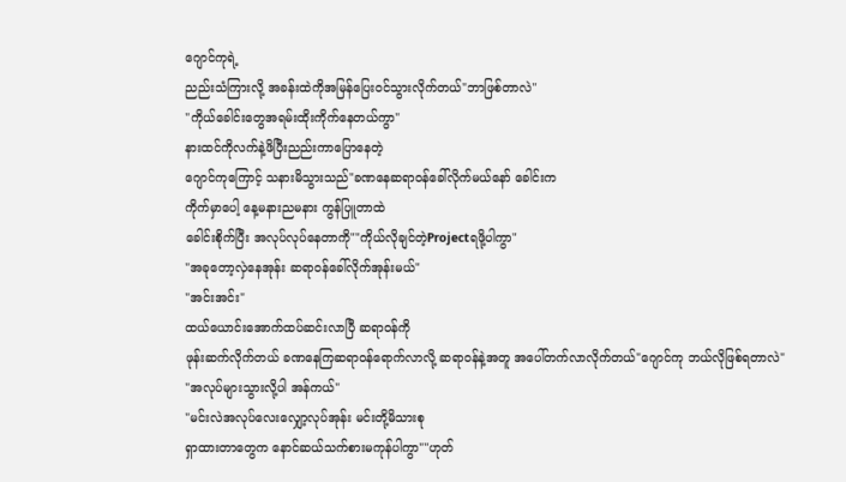ဂျောင်ကုရဲ့
ညည်းသံကြားလို့ အခန်းထဲကိုအမြန်ပြေးဝင်သွားလိုက်တယ်"ဘာဖြစ်တာလဲ"
"ကိုယ်ခေါင်းတွေအရမ်းထိုးကိုက်နေတယ်ကွာ"
နားထင်ကိုလက်နဲ့ဖိပြီးညည်းကာပြောနေတဲ့
ဂျောင်ကုကြောင့် သနားမိသွားသည်"ခဏနေဆရာဝန်ခေါ်လိုက်မယ်နော် ခေါင်းက
ကိုက်မှာပေါ့ နေ့မနားညမနား ကွန်ပြူတာထဲ
ခေါင်းစိုက်ပြီး အလုပ်လုပ်နေတာကို""ကိုယ်လိုချင်တဲ့Projectရဖို့ပါကွာ"
"အခုတော့လှဲနေအုန်း ဆရာဝန်ခေါ်လိုက်အုန်းမယ်"
"အင်းအင်း"
ထယ်ယောင်းအောက်ထပ်ဆင်းလာပြီ ဆရာဝန်ကို
ဖုန်းဆက်လိုက်တယ် ခဏနေကြဆရာဝန်ရောက်လာလို့ ဆရာဝန်နဲ့အတူ အပေါ်တက်လာလိုက်တယ်"ဂျောင်ကု ဘယ်လိုဖြစ်ရတာလဲ"
"အလုပ်များသွားလို့ပါ အန်ကယ်"
"မင်းလဲအလုပ်လေးလျှော့လုပ်အုန်း မင်းတို့မိသားစု
ရှာထားတာတွေက နောင်ဆယ်သက်စားမကုန်ပါကွာ""ဟုတ်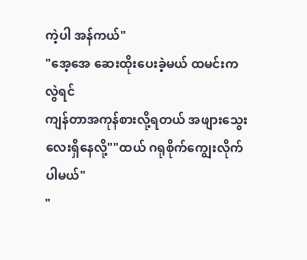ကဲ့ပါ အန်ကယ်"
"အေ့အေ ဆေးထိုးပေးခဲ့မယ် ထမင်းကလွဲရင်
ကျန်တာအကုန်စားလို့ရတယ် အဖျားသွေးလေးရှိနေလို့""ထယ် ဂရုစိုက်ကျွေးလိုက်ပါမယ်"
"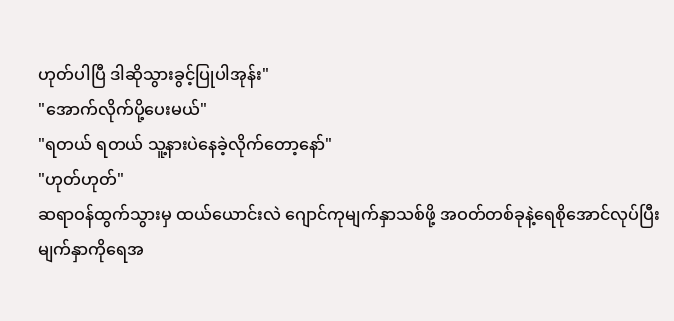ဟုတ်ပါပြီ ဒါဆိုသွားခွင့်ပြုပါအုန်း"
"အောက်လိုက်ပို့ပေးမယ်"
"ရတယ် ရတယ် သူ့နားပဲနေခဲ့လိုက်တော့နော်"
"ဟုတ်ဟုတ်"
ဆရာဝန်ထွက်သွားမှ ထယ်ယောင်းလဲ ဂျောင်ကုမျက်နှာသစ်ဖို့ အဝတ်တစ်ခုနဲ့ရေစိုအောင်လုပ်ပြီး
မျက်နှာကိုရေအ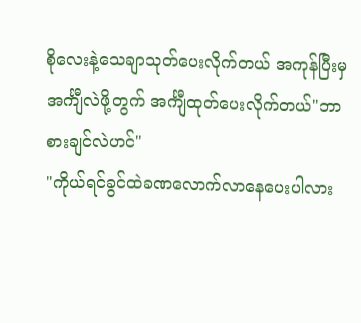စိုလေးနဲ့သေချာသုတ်ပေးလိုက်တယ် အကုန်ပြီးမှအင်္ကျီလဲဖို့တွက် အင်္ကျီထုတ်ပေးလိုက်တယ်"ဘာစားချင်လဲဟင်"
"ကိုယ်ရင်ခွင်ထဲခဏလောက်လာနေပေးပါလား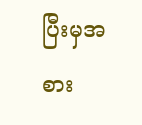ပြီးမှအစား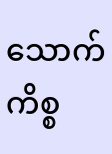သောက်ကိစ္စ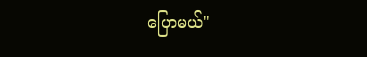ပြောမယ်"